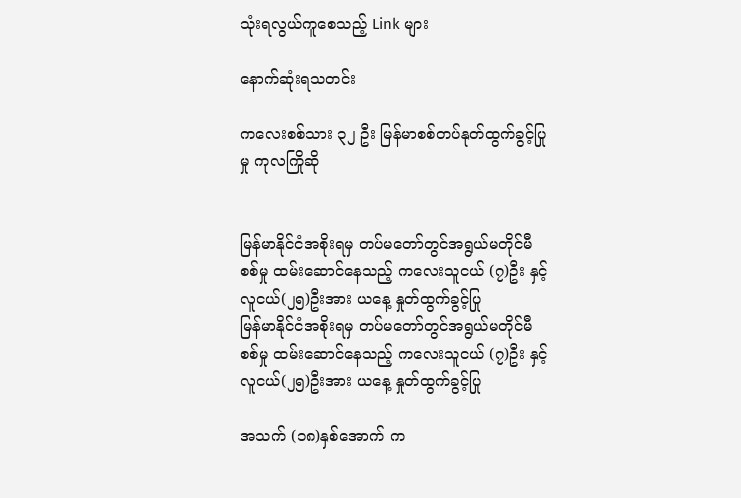သုံးရလွယ်ကူစေသည့် Link များ

နောက်ဆုံးရသတင်း

ကလေးစစ်သား ၃၂ ဦး မြန်မာစစ်တပ်နုတ်ထွက်ခွင့်ပြုမှု ကုလကြိုဆို


မြန်မာနိုင်ငံအစိုးရမှ တပ်မတော်တွင်အရွယ်မတိုင်မီစစ်မှု ထမ်းဆောင်နေသည့် ကလေးသူငယ် (၇)ဦး နှင့် လူငယ်(၂၅)ဦးအား ယနေ့ နှုတ်ထွက်ခွင့်ပြု
မြန်မာနိုင်ငံအစိုးရမှ တပ်မတော်တွင်အရွယ်မတိုင်မီစစ်မှု ထမ်းဆောင်နေသည့် ကလေးသူငယ် (၇)ဦး နှင့် လူငယ်(၂၅)ဦးအား ယနေ့ နှုတ်ထွက်ခွင့်ပြု

အသက် (၁၈)နှစ်အောက် က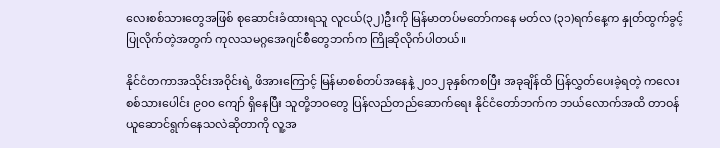လေးစစ်သားတွေအဖြစ် စုဆောင်းခံထားရသူ လူငယ်(၃၂)ဦးကို မြန်မာတပ်မတော်ကနေ မတ်လ (၃၁)ရက်နေ့က နှုတ်ထွက်ခွင့်ပြုလိုက်တဲ့အတွက် ကုလသမဂ္ဂအေဂျင်စီတွေဘက်က ကြိုဆိုလိုက်ပါတယ်။

နိုင်ငံတကာအသိုင်းအဝိုင်းရဲ့ ဖိအားကြောင့် မြန်မာစစ်တပ်အနေနဲ့ ၂၀၁၂ခုနှစ်ကစပြီး အခုချိန်ထိ ပြန်လွှတ်ပေးခဲ့ရတဲ့ ကလေးစစ်သားပေါင်း ၉၀၀ ကျော် ရှိနေပြီး သူတို့ဘဝတွေ ပြန်လည်တည်ဆောက်ရေး နိုင်ငံတော်ဘက်က ဘယ်လောက်အထိ တာဝန်ယူဆောင်ရွက်နေသလဲဆိုတာကို လူ့အ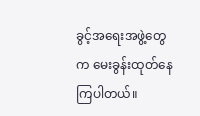ခွင့်အရေးအဖွဲ့တွေက မေးခွန်းထုတ်နေကြပါတယ်။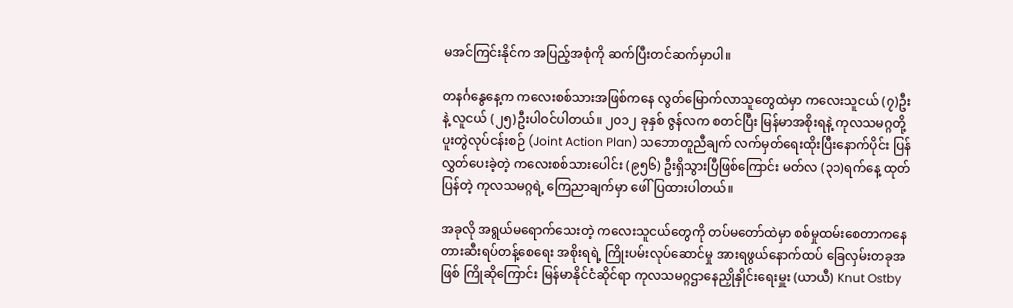မအင်ကြင်းနိုင်က အပြည့်အစုံကို ဆက်ပြီးတင်ဆက်မှာပါ။

တနင်္ဂနွေနေ့က ကလေးစစ်သားအဖြစ်ကနေ လွတ်မြောက်လာသူတွေထဲမှာ ကလေးသူငယ် (၇)ဦးနဲ့ လူငယ် (၂၅)ဦးပါဝင်ပါတယ်။ ၂၀၁၂ ခုနှစ် ဇွန်လက စတင်ပြီး မြန်မာအစိုးရနဲ့ ကုလသမဂ္ဂတို့ ပူးတွဲလုပ်ငန်းစဉ် (Joint Action Plan) သဘောတူညီချက် လက်မှတ်ရေးထိုးပြီးနောက်ပိုင်း ပြန်လွှတ်ပေးခဲ့တဲ့ ကလေးစစ်သားပေါင်း (၉၅၆) ဦးရှိသွားပြီဖြစ်ကြောင်း မတ်လ (၃၁)ရက်နေ့ ထုတ်ပြန်တဲ့ ကုလသမဂ္ဂရဲ့ ကြေညာချက်မှာ ဖေါ်ပြထားပါတယ်။

အခုလို အရွယ်မရောက်သေးတဲ့ ကလေးသူငယ်တွေကို တပ်မတော်ထဲမှာ စစ်မှုထမ်းစေတာကနေ တားဆီးရပ်တန့်စေရေး အစိုးရရဲ့ ကြိုးပမ်းလုပ်ဆောင်မှု အားရဖွယ်နောက်ထပ် ခြေလှမ်းတခုအဖြစ် ကြိုဆိုကြောင်း မြန်မာနိုင်ငံဆိုင်ရာ ကုလသမဂ္ဂဌာနေညှိုနှိုင်းရေးမှူး (ယာယီ) Knut Ostby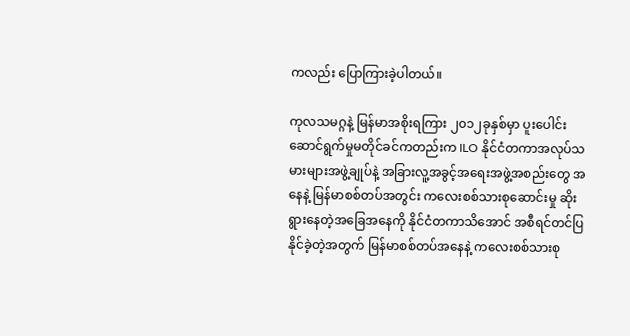ကလည်း ပြောကြားခဲ့ပါတယ်။

ကုလသမဂ္ဂနဲ့ မြန်မာအစိုးရကြား ၂၀၁၂ခုနှစ်မှာ ပူးပေါင်းဆောင်ရွက်မှုမတိုင်ခင်ကတည်းက ILO နိုင်ငံတကာအလုပ်သမားများအဖွဲ့ချုပ်နဲ့ အခြားလူ့အခွင့်အရေးအဖွဲ့အစည်းတွေ အနေနဲ့ မြန်မာစစ်တပ်အတွင်း ကလေးစစ်သားစုဆောင်းမှု ဆိုးရွားနေတဲ့အခြေအနေကို နိုင်ငံတကာသိအောင် အစီရင်တင်ပြနိုင်ခဲ့တဲ့အတွက် မြန်မာစစ်တပ်အနေနဲ့ ကလေးစစ်သားစု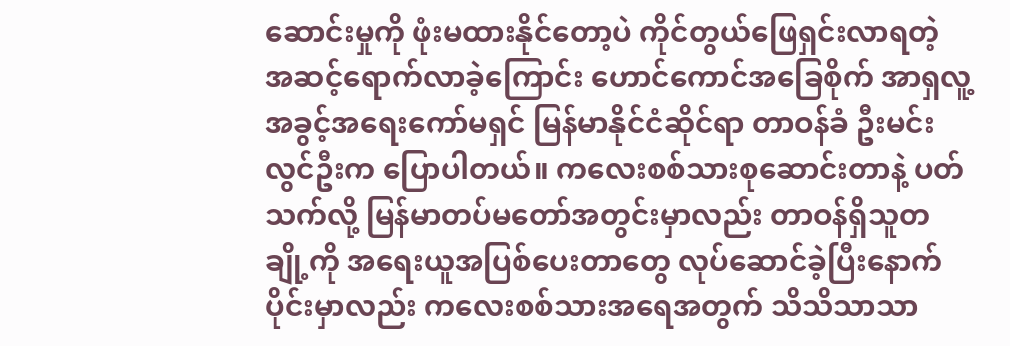ဆောင်းမှုကို ဖုံးမထားနိုင်တော့ပဲ ကိုင်တွယ်ဖြေရှင်းလာရတဲ့ အဆင့်ရောက်လာခဲ့ကြောင်း ဟောင်ကောင်အခြေစိုက် အာရှလူ့အခွင့်အရေးကော်မရှင် မြန်မာနိုင်ငံဆိုင်ရာ တာဝန်ခံ ဦးမင်းလွင်ဦးက ပြောပါတယ်။ ကလေးစစ်သားစုဆောင်းတာနဲ့ ပတ်သက်လို့ မြန်မာတပ်မတော်အတွင်းမှာလည်း တာဝန်ရှိသူတချို့ကို အရေးယူအပြစ်ပေးတာတွေ လုပ်ဆောင်ခဲ့ပြီးနောက်ပိုင်းမှာလည်း ကလေးစစ်သားအရေအတွက် သိသိသာသာ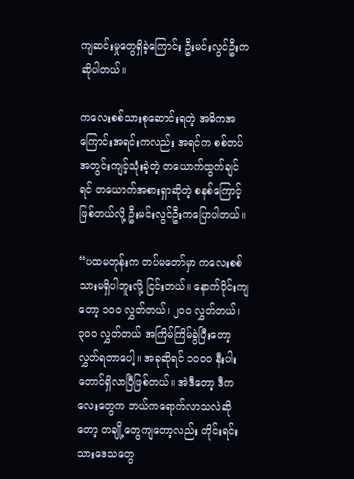ကျဆင်းမှုတွေရှိခဲ့ကြောင်း ဦးမင်းလွင်ဦးက ဆိုပါတယ်။

ကလေးစစ်သားစုဆောင်းရတဲ့ အဓိကအကြောင်းအရင်းကလည်း အရင်က စစ်တပ်အတွင်းကျင့်သုံးခဲ့တဲ့ တယောက်ထွက်ချင်ရင် တယောက်အစားရှာဆိုတဲ့ စနစ်ကြောင့်ဖြစ်တယ်လို့ ဦးမင်းလွင်ဦးကပြောပါတယ်။

“ပထမတုန်းက တပ်မတော်မှာ ကလေးစစ်သားမရှိပါဘူးလို့ ငြင်းတယ်။ နောက်ပိုင်းကျတော့ ၁၀၀ လွှတ်တယ်၊ ၂၀၀ လွှတ်တယ်၊ ၃၀၀ လွှတ်တယ် အကြိမ်ကြိမ်ခွဲပြီးတော့ လွှတ်ရတာပေါ့။ အခုဆိုရင် ၁၀၀၀ နီးပါးတောင်ရှိလာပြီဖြစ်တယ်။ အဲဒီတော့ ဒီကလေးတွေက ဘယ်ကရောက်လာသလဲဆိုတော့ တချို့တွေကျတော့လည်း တိုင်းရင်းသားဒေသတွေ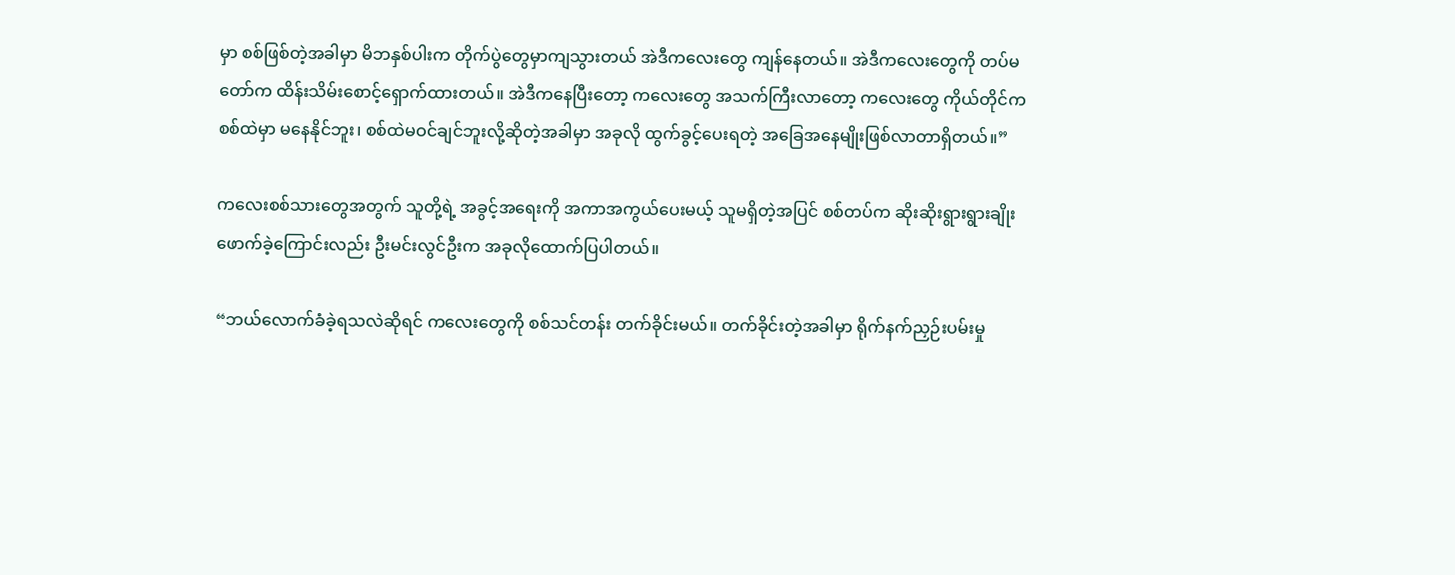မှာ စစ်ဖြစ်တဲ့အခါမှာ မိဘနှစ်ပါးက တိုက်ပွဲတွေမှာကျသွားတယ် အဲဒီကလေးတွေ ကျန်နေတယ်။ အဲဒီကလေးတွေကို တပ်မတော်က ထိန်းသိမ်းစောင့်ရှောက်ထားတယ်။ အဲဒီကနေပြီးတော့ ကလေးတွေ အသက်ကြီးလာတော့ ကလေးတွေ ကိုယ်တိုင်က စစ်ထဲမှာ မနေနိုင်ဘူး၊ စစ်ထဲမဝင်ချင်ဘူးလို့ဆိုတဲ့အခါမှာ အခုလို ထွက်ခွင့်ပေးရတဲ့ အခြေအနေမျိုးဖြစ်လာတာရှိတယ်။”

ကလေးစစ်သားတွေအတွက် သူတို့ရဲ့ အခွင့်အရေးကို အကာအကွယ်ပေးမယ့် သူမရှိတဲ့အပြင် စစ်တပ်က ဆိုးဆိုးရွားရွားချိုးဖောက်ခဲ့ကြောင်းလည်း ဦးမင်းလွင်ဦးက အခုလိုထောက်ပြပါတယ်။

“ဘယ်လောက်ခံခဲ့ရသလဲဆိုရင် ကလေးတွေကို စစ်သင်တန်း တက်ခိုင်းမယ်။ တက်ခိုင်းတဲ့အခါမှာ ရိုက်နက်ညှဉ်းပမ်းမှု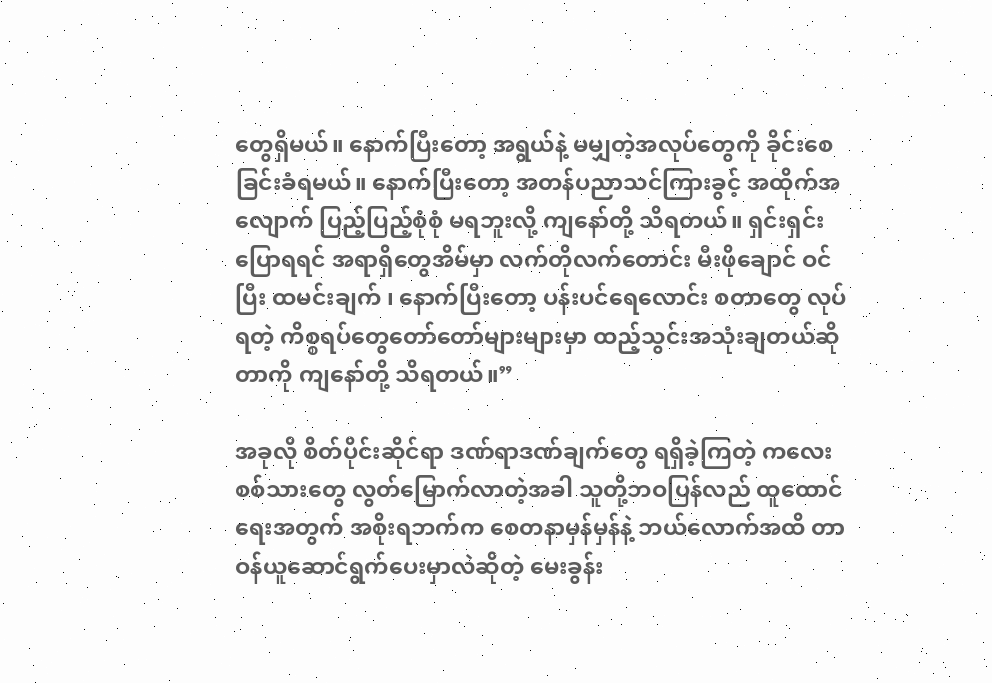တွေရှိမယ်။ နောက်ပြီးတော့ အရွယ်နဲ့ မမျှတဲ့အလုပ်တွေကို ခိုင်းစေခြင်းခံရမယ်။ နောက်ပြီးတော့ အတန်ပညာသင်ကြားခွင့် အထိုက်အလျောက် ပြည့်ပြည့်စုံစုံ မရဘူးလို့ ကျနော်တို့ သိရတယ်။ ရှင်းရှင်းပြောရရင် အရာရှိတွေအိမ်မှာ လက်တိုလက်တောင်း မီးဖိုချောင် ဝင်ပြီး ထမင်းချက် ၊ နောက်ပြီးတော့ ပန်းပင်ရေလောင်း စတာတွေ လုပ်ရတဲ့ ကိစ္စရပ်တွေတော်တော်များများမှာ ထည့်သွင်းအသုံးချတယ်ဆိုတာကို ကျနော်တို့ သိရတယ်။”

အခုလို စိတ်ပိုင်းဆိုင်ရာ ဒဏ်ရာဒဏ်ချက်တွေ ရရှိခဲ့ကြတဲ့ ကလေးစစ်သားတွေ လွတ်မြောက်လာတဲ့အခါ သူတို့ဘဝပြန်လည် ထူထောင်ရေးအတွက် အစိုးရဘက်က စေတနာမှန်မှန်နဲ့ ဘယ်လောက်အထိ တာဝန်ယူဆောင်ရွက်ပေးမှာလဲဆိုတဲ့ မေးခွန်း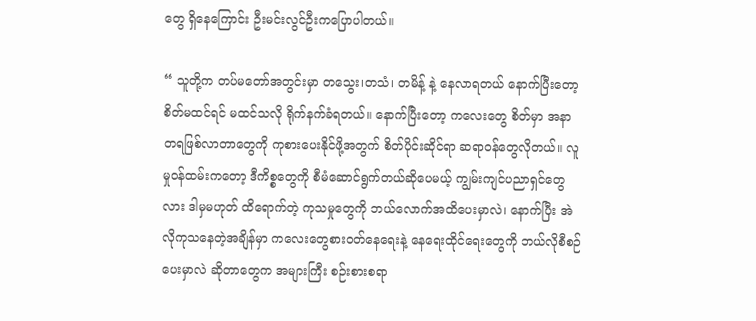တွေ ရှိနေကြောင်း ဦးမင်းလွင်ဦးကပြောပါတယ်။

“ သူတို့က တပ်မတော်အတွင်းမှာ တသွေး၊တသံ၊ တမိန့် နဲ့ နေလာရတယ် နောက်ပြီးတော့ စိတ်မထင်ရင် မထင်သလို ရိုက်နက်ခံရတယ်။ နောက်ပြီးတော့ ကလေးတွေ စိတ်မှာ အနာတရဖြစ်လာတာတွေကို ကုစားပေးနိုင်ဖို့အတွက် စိတ်ပိုင်းဆိုင်ရာ ဆရာဝန်တွေလိုတယ်။ လူမှုဝန်ထမ်းကတော့ ဒီကိစ္စတွေကို စီမံဆောင်ရွက်တယ်ဆိုပေမယ့် ကျွမ်းကျင်ပညာရှင်တွေလား ဒါမှမဟုတ် ထိရောက်တဲ့ ကုသမှုတွေကို ဘယ်လောက်အထိပေးမှာလဲ၊ နောက်ပြီး အဲလိုကုသနေတဲ့အချိန်မှာ ကလေးတွေစားဝတ်နေရေးနဲ့ နေရေးထိုင်ရေးတွေကို ဘယ်လိုစီစဉ်ပေးမှာလဲ ဆိုတာတွေက အများကြီး စဉ်းစားစရာ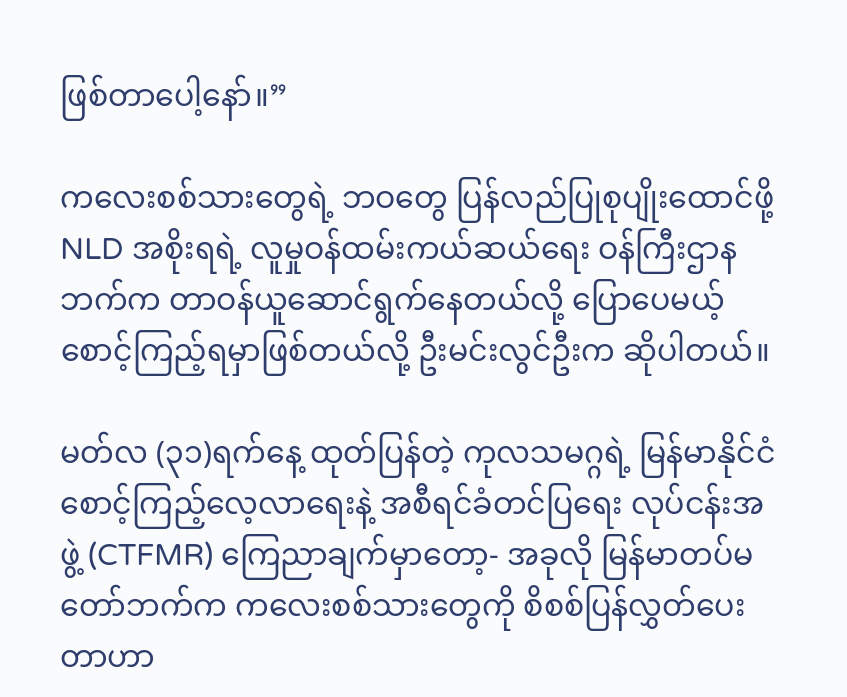ဖြစ်တာပေါ့နော်။”

ကလေးစစ်သားတွေရဲ့ ဘဝတွေ ပြန်လည်ပြုစုပျိုးထောင်ဖို့ NLD အစိုးရရဲ့ လူမှုဝန်ထမ်းကယ်ဆယ်ရေး ဝန်ကြီးဌာနဘက်က တာဝန်ယူဆောင်ရွက်နေတယ်လို့ ပြောပေမယ့် စောင့်ကြည့်ရမှာဖြစ်တယ်လို့ ဦးမင်းလွင်ဦးက ဆိုပါတယ်။

မတ်လ (၃၁)ရက်နေ့ ထုတ်ပြန်တဲ့ ကုလသမဂ္ဂရဲ့ မြန်မာနိုင်ငံစောင့်ကြည့်လေ့လာရေးနဲ့ အစီရင်ခံတင်ပြရေး လုပ်ငန်းအဖွဲ့ (CTFMR) ကြေညာချက်မှာတော့- အခုလို မြန်မာတပ်မတော်ဘက်က ကလေးစစ်သားတွေကို စိစစ်ပြန်လွှတ်ပေးတာဟာ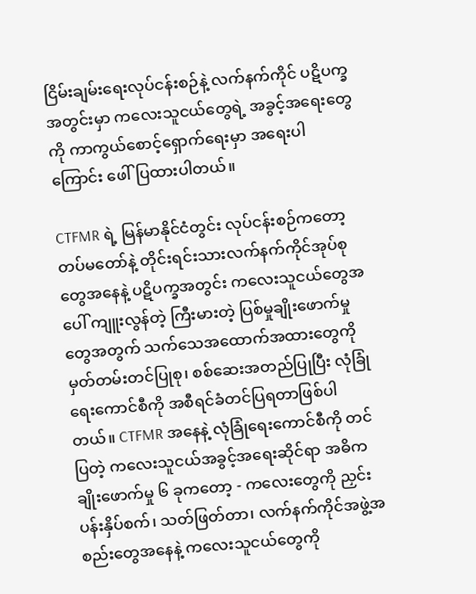ငြိမ်းချမ်းရေးလုပ်ငန်းစဉ်နဲ့ လက်နက်ကိုင် ပဋိပက္ခအတွင်းမှာ ကလေးသူငယ်တွေရဲ့ အခွင့်အရေးတွေကို ကာကွယ်စောင့်ရှောက်ရေးမှာ အရေးပါကြောင်း ဖေါ်ပြထားပါတယ်။

CTFMR ရဲ့ မြန်မာနိုင်ငံတွင်း လုပ်ငန်းစဉ်ကတော့ တပ်မတော်နဲ့ တိုင်းရင်းသားလက်နက်ကိုင်အုပ်စုတွေအနေနဲ့ ပဋိပက္ခအတွင်း ကလေးသူငယ်တွေအပေါ် ကျူးလွန်တဲ့ ကြီးမားတဲ့ ပြစ်မှုချိုးဖောက်မှုတွေအတွက် သက်သေအထောက်အထားတွေကို မှတ်တမ်းတင်ပြုစု၊ စစ်ဆေးအတည်ပြုပြီး လုံခြုံရေးကောင်စီကို အစီရင်ခံတင်ပြရတာဖြစ်ပါတယ်။ CTFMR အနေနဲ့ လုံခြုံရေးကောင်စီကို တင်ပြတဲ့ ကလေးသူငယ်အခွင့်အရေးဆိုင်ရာ အဓိကချိုးဖောက်မှု ၆ ခုကတော့ - ကလေးတွေကို ညှင်းပန်းနှိပ်စက်၊ သတ်ဖြတ်တာ၊ လက်နက်ကိုင်အဖွဲ့အစည်းတွေအနေနဲ့ ကလေးသူငယ်တွေကို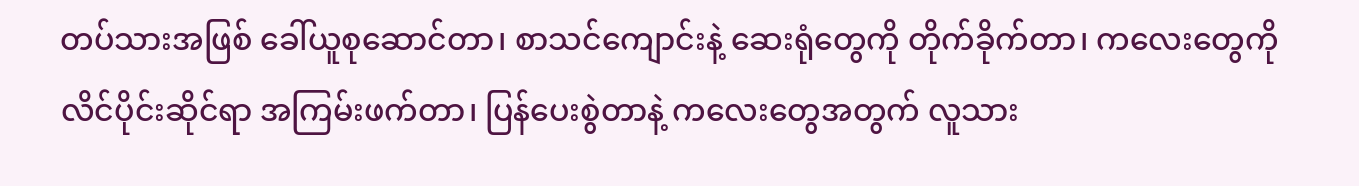တပ်သားအဖြစ် ခေါ်ယူစုဆောင်တာ၊ စာသင်ကျောင်းနဲ့ ဆေးရုံတွေကို တိုက်ခိုက်တာ၊ ကလေးတွေကို လိင်ပိုင်းဆိုင်ရာ အကြမ်းဖက်တာ၊ ပြန်ပေးစွဲတာနဲ့ ကလေးတွေအတွက် လူသား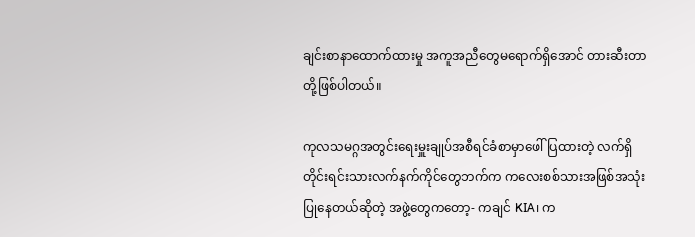ချင်းစာနာထောက်ထားမှု အကူအညီတွေမရောက်ရှိအောင် တားဆီးတာ တို့ဖြစ်ပါတယ်။

ကုလသမဂ္ဂအတွင်းရေးမှူးချုပ်အစီရင်ခံစာမှာဖေါ်ပြထားတဲ့ လက်ရှိ တိုင်းရင်းသားလက်နက်ကိုင်တွေဘက်က ကလေးစစ်သားအဖြစ်အသုံးပြုနေတယ်ဆိုတဲ့ အဖွဲ့တွေကတော့- ကချင် KIA၊ က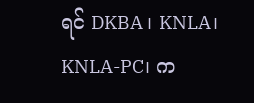ရင် DKBA ၊ KNLA၊ KNLA-PC၊ က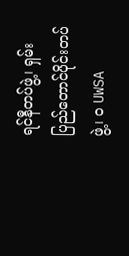ရင်နီတပ်ဖွဲ့၊ ရှမ်းပြည်တောင်ပိုင်းတပ်ဖွဲ့၊ ၀ UWSA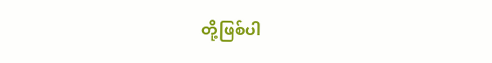တို့ဖြစ်ပါ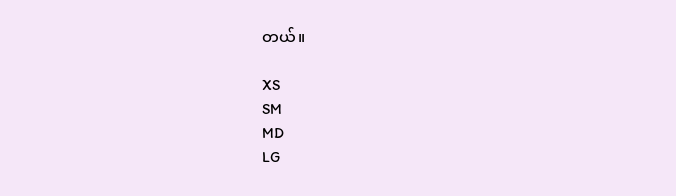တယ်။

XS
SM
MD
LG